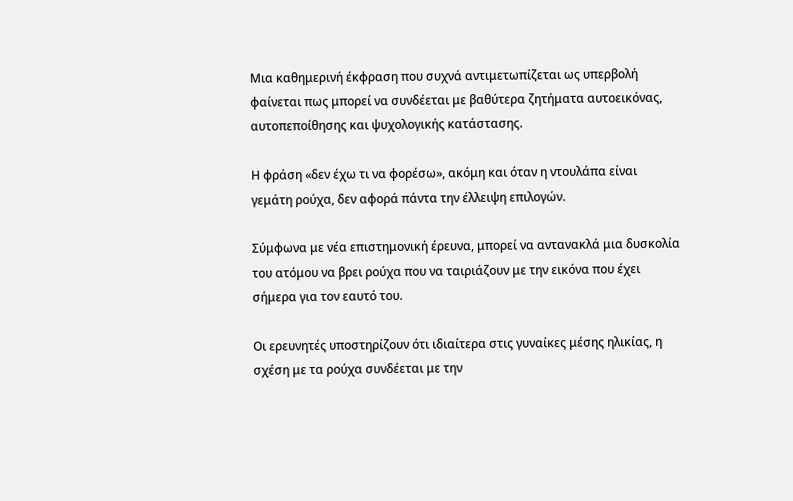Μια καθημερινή έκφραση που συχνά αντιμετωπίζεται ως υπερβολή φαίνεται πως μπορεί να συνδέεται με βαθύτερα ζητήματα αυτοεικόνας, αυτοπεποίθησης και ψυχολογικής κατάστασης.

Η φράση «δεν έχω τι να φορέσω», ακόμη και όταν η ντουλάπα είναι γεμάτη ρούχα, δεν αφορά πάντα την έλλειψη επιλογών.

Σύμφωνα με νέα επιστημονική έρευνα, μπορεί να αντανακλά μια δυσκολία του ατόμου να βρει ρούχα που να ταιριάζουν με την εικόνα που έχει σήμερα για τον εαυτό του.

Οι ερευνητές υποστηρίζουν ότι ιδιαίτερα στις γυναίκες μέσης ηλικίας, η σχέση με τα ρούχα συνδέεται με την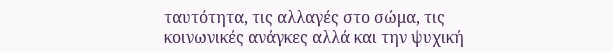ταυτότητα, τις αλλαγές στο σώμα, τις κοινωνικές ανάγκες αλλά και την ψυχική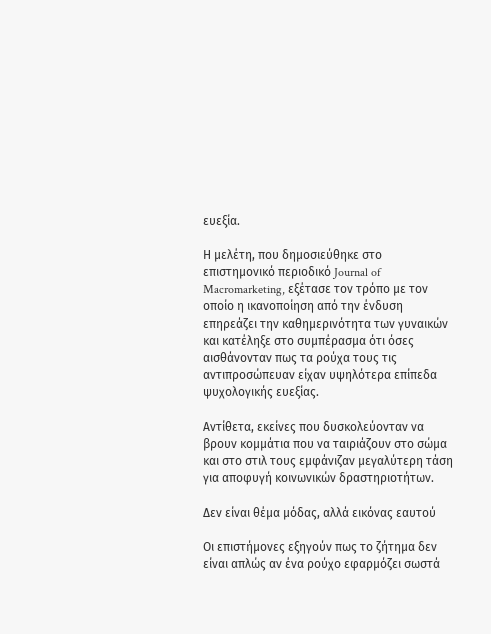ευεξία.

Η μελέτη, που δημοσιεύθηκε στο επιστημονικό περιοδικό Journal of Macromarketing, εξέτασε τον τρόπο με τον οποίο η ικανοποίηση από την ένδυση επηρεάζει την καθημερινότητα των γυναικών και κατέληξε στο συμπέρασμα ότι όσες αισθάνονταν πως τα ρούχα τους τις αντιπροσώπευαν είχαν υψηλότερα επίπεδα ψυχολογικής ευεξίας.

Αντίθετα, εκείνες που δυσκολεύονταν να βρουν κομμάτια που να ταιριάζουν στο σώμα και στο στιλ τους εμφάνιζαν μεγαλύτερη τάση για αποφυγή κοινωνικών δραστηριοτήτων.

Δεν είναι θέμα μόδας, αλλά εικόνας εαυτού

Οι επιστήμονες εξηγούν πως το ζήτημα δεν είναι απλώς αν ένα ρούχο εφαρμόζει σωστά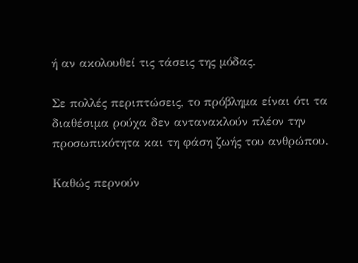ή αν ακολουθεί τις τάσεις της μόδας.

Σε πολλές περιπτώσεις, το πρόβλημα είναι ότι τα διαθέσιμα ρούχα δεν αντανακλούν πλέον την προσωπικότητα και τη φάση ζωής του ανθρώπου.

Καθώς περνούν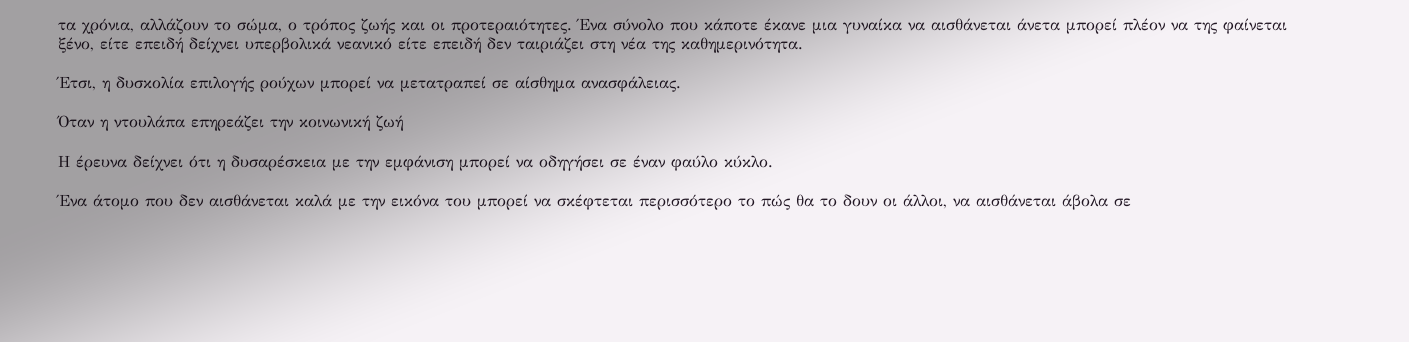τα χρόνια, αλλάζουν το σώμα, ο τρόπος ζωής και οι προτεραιότητες. Ένα σύνολο που κάποτε έκανε μια γυναίκα να αισθάνεται άνετα μπορεί πλέον να της φαίνεται ξένο, είτε επειδή δείχνει υπερβολικά νεανικό είτε επειδή δεν ταιριάζει στη νέα της καθημερινότητα.

Έτσι, η δυσκολία επιλογής ρούχων μπορεί να μετατραπεί σε αίσθημα ανασφάλειας.

Όταν η ντουλάπα επηρεάζει την κοινωνική ζωή

Η έρευνα δείχνει ότι η δυσαρέσκεια με την εμφάνιση μπορεί να οδηγήσει σε έναν φαύλο κύκλο.

Ένα άτομο που δεν αισθάνεται καλά με την εικόνα του μπορεί να σκέφτεται περισσότερο το πώς θα το δουν οι άλλοι, να αισθάνεται άβολα σε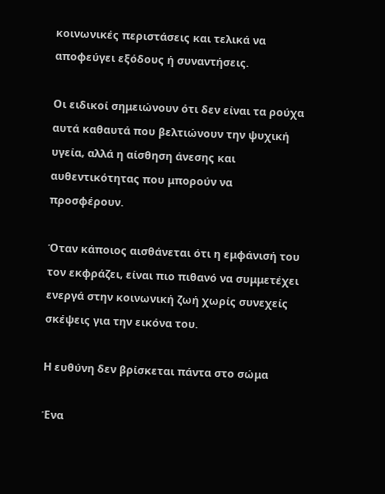κοινωνικές περιστάσεις και τελικά να αποφεύγει εξόδους ή συναντήσεις.

Οι ειδικοί σημειώνουν ότι δεν είναι τα ρούχα αυτά καθαυτά που βελτιώνουν την ψυχική υγεία, αλλά η αίσθηση άνεσης και αυθεντικότητας που μπορούν να προσφέρουν.

Όταν κάποιος αισθάνεται ότι η εμφάνισή του τον εκφράζει, είναι πιο πιθανό να συμμετέχει ενεργά στην κοινωνική ζωή χωρίς συνεχείς σκέψεις για την εικόνα του.

Η ευθύνη δεν βρίσκεται πάντα στο σώμα

Ένα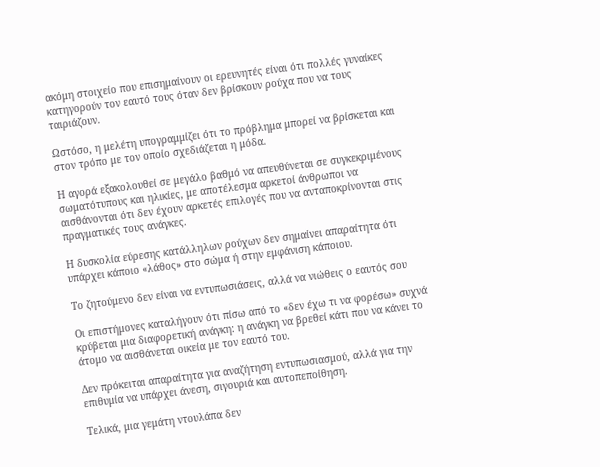ακόμη στοιχείο που επισημαίνουν οι ερευνητές είναι ότι πολλές γυναίκες κατηγορούν τον εαυτό τους όταν δεν βρίσκουν ρούχα που να τους ταιριάζουν.

Ωστόσο, η μελέτη υπογραμμίζει ότι το πρόβλημα μπορεί να βρίσκεται και στον τρόπο με τον οποίο σχεδιάζεται η μόδα.

Η αγορά εξακολουθεί σε μεγάλο βαθμό να απευθύνεται σε συγκεκριμένους σωματότυπους και ηλικίες, με αποτέλεσμα αρκετοί άνθρωποι να αισθάνονται ότι δεν έχουν αρκετές επιλογές που να ανταποκρίνονται στις πραγματικές τους ανάγκες.

Η δυσκολία εύρεσης κατάλληλων ρούχων δεν σημαίνει απαραίτητα ότι υπάρχει κάποιο «λάθος» στο σώμα ή στην εμφάνιση κάποιου.

Το ζητούμενο δεν είναι να εντυπωσιάσεις, αλλά να νιώθεις ο εαυτός σου

Οι επιστήμονες καταλήγουν ότι πίσω από το «δεν έχω τι να φορέσω» συχνά κρύβεται μια διαφορετική ανάγκη: η ανάγκη να βρεθεί κάτι που να κάνει το άτομο να αισθάνεται οικεία με τον εαυτό του.

Δεν πρόκειται απαραίτητα για αναζήτηση εντυπωσιασμού, αλλά για την επιθυμία να υπάρχει άνεση, σιγουριά και αυτοπεποίθηση.

Τελικά, μια γεμάτη ντουλάπα δεν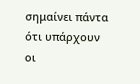σημαίνει πάντα ότι υπάρχουν οι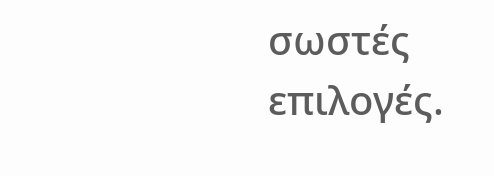σωστές επιλογές.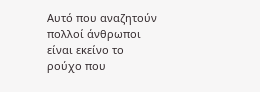Αυτό που αναζητούν πολλοί άνθρωποι είναι εκείνο το ρούχο που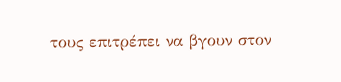τους επιτρέπει να βγουν στον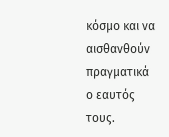κόσμο και να αισθανθούν πραγματικά ο εαυτός τους.